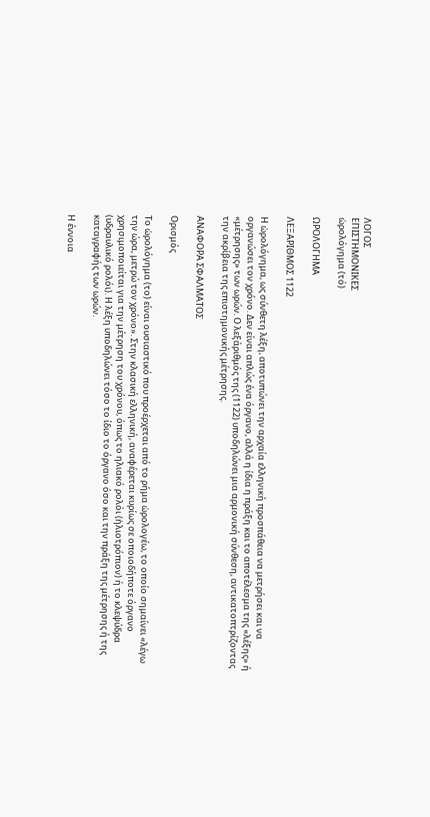ΛΟΓΟΣ
ΕΠΙΣΤΗΜΟΝΙΚΕΣ
ὡρολόγημα (τό)

ΩΡΟΛΟΓΗΜΑ

ΛΕΞΑΡΙΘΜΟΣ 1122

Η ὡρολόγημα, ως σύνθετη λέξη, αποτυπώνει την αρχαία ελληνική προσπάθεια να μετρήσει και να οργανώσει τον χρόνο. Δεν είναι απλώς ένα όργανο, αλλά η ίδια η πράξη και το αποτέλεσμα της «λέξης» ή «μέτρησης» των ωρών. Ο λεξάριθμός της (1122) υποδηλώνει μια αρμονική σύνθεση, αντικατοπτρίζοντας την ακρίβεια της επιστημονικής μέτρησης.

ΑΝΑΦΟΡΑ ΣΦΑΛΜΑΤΟΣ

Ορισμός

Το ὡρολόγημα (το) είναι ουσιαστικό που προέρχεται από το ρήμα ὡρολογέω, το οποίο σημαίνει «λέγω την ώρα, μετρώ τον χρόνο». Στην κλασική ελληνική, αναφέρεται κυρίως σε οποιοδήποτε όργανο χρησιμοποιείται για την μέτρηση του χρόνου, όπως το ηλιακό ρολόι (ἡλιοτρόπιον) ή το κλεψύδρα (υδραυλικό ρολόι). Η λέξη υποδηλώνει τόσο το ίδιο το όργανο όσο και την πράξη της μέτρησης ή της καταγραφής των ωρών.

Η έννοια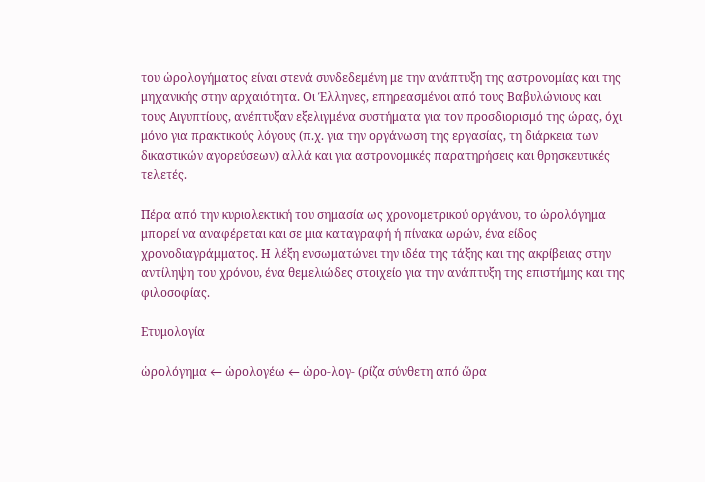του ὡρολογήματος είναι στενά συνδεδεμένη με την ανάπτυξη της αστρονομίας και της μηχανικής στην αρχαιότητα. Οι Έλληνες, επηρεασμένοι από τους Βαβυλώνιους και τους Αιγυπτίους, ανέπτυξαν εξελιγμένα συστήματα για τον προσδιορισμό της ώρας, όχι μόνο για πρακτικούς λόγους (π.χ. για την οργάνωση της εργασίας, τη διάρκεια των δικαστικών αγορεύσεων) αλλά και για αστρονομικές παρατηρήσεις και θρησκευτικές τελετές.

Πέρα από την κυριολεκτική του σημασία ως χρονομετρικού οργάνου, το ὡρολόγημα μπορεί να αναφέρεται και σε μια καταγραφή ή πίνακα ωρών, ένα είδος χρονοδιαγράμματος. Η λέξη ενσωματώνει την ιδέα της τάξης και της ακρίβειας στην αντίληψη του χρόνου, ένα θεμελιώδες στοιχείο για την ανάπτυξη της επιστήμης και της φιλοσοφίας.

Ετυμολογία

ὡρολόγημα ← ὡρολογέω ← ὡρο-λογ- (ρίζα σύνθετη από ὥρα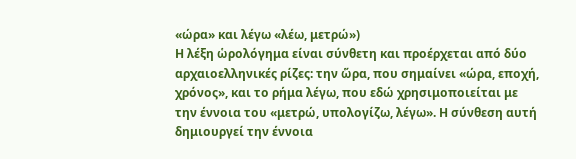«ώρα» και λέγω «λέω, μετρώ»)
Η λέξη ὡρολόγημα είναι σύνθετη και προέρχεται από δύο αρχαιοελληνικές ρίζες: την ὥρα, που σημαίνει «ώρα, εποχή, χρόνος», και το ρήμα λέγω, που εδώ χρησιμοποιείται με την έννοια του «μετρώ, υπολογίζω, λέγω». Η σύνθεση αυτή δημιουργεί την έννοια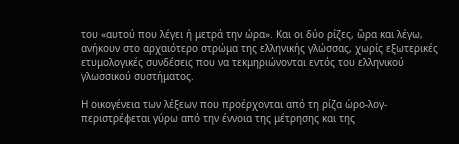του «αυτού που λέγει ή μετρά την ώρα». Και οι δύο ρίζες, ὥρα και λέγω, ανήκουν στο αρχαιότερο στρώμα της ελληνικής γλώσσας, χωρίς εξωτερικές ετυμολογικές συνδέσεις που να τεκμηριώνονται εντός του ελληνικού γλωσσικού συστήματος.

Η οικογένεια των λέξεων που προέρχονται από τη ρίζα ὡρο-λογ- περιστρέφεται γύρω από την έννοια της μέτρησης και της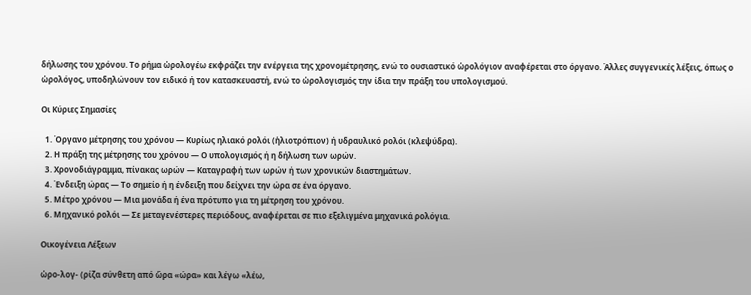δήλωσης του χρόνου. Το ρήμα ὡρολογέω εκφράζει την ενέργεια της χρονομέτρησης, ενώ το ουσιαστικό ὡρολόγιον αναφέρεται στο όργανο. Άλλες συγγενικές λέξεις, όπως ο ὡρολόγος, υποδηλώνουν τον ειδικό ή τον κατασκευαστή, ενώ το ὡρολογισμός την ίδια την πράξη του υπολογισμού.

Οι Κύριες Σημασίες

  1. Όργανο μέτρησης του χρόνου — Κυρίως ηλιακό ρολόι (ἡλιοτρόπιον) ή υδραυλικό ρολόι (κλεψύδρα).
  2. Η πράξη της μέτρησης του χρόνου — Ο υπολογισμός ή η δήλωση των ωρών.
  3. Χρονοδιάγραμμα, πίνακας ωρών — Καταγραφή των ωρών ή των χρονικών διαστημάτων.
  4. Ένδειξη ώρας — Το σημείο ή η ένδειξη που δείχνει την ώρα σε ένα όργανο.
  5. Μέτρο χρόνου — Μια μονάδα ή ένα πρότυπο για τη μέτρηση του χρόνου.
  6. Μηχανικό ρολόι — Σε μεταγενέστερες περιόδους, αναφέρεται σε πιο εξελιγμένα μηχανικά ρολόγια.

Οικογένεια Λέξεων

ὡρο-λογ- (ρίζα σύνθετη από ὥρα «ώρα» και λέγω «λέω,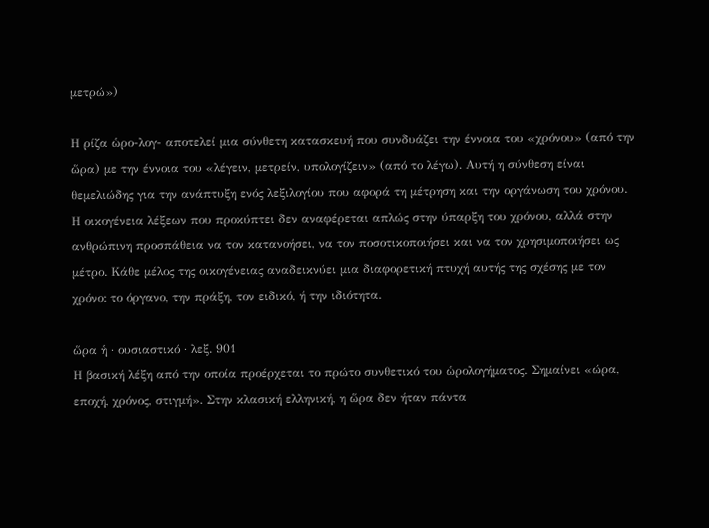μετρώ»)

Η ρίζα ὡρο-λογ- αποτελεί μια σύνθετη κατασκευή που συνδυάζει την έννοια του «χρόνου» (από την ὥρα) με την έννοια του «λέγειν, μετρείν, υπολογίζειν» (από το λέγω). Αυτή η σύνθεση είναι θεμελιώδης για την ανάπτυξη ενός λεξιλογίου που αφορά τη μέτρηση και την οργάνωση του χρόνου. Η οικογένεια λέξεων που προκύπτει δεν αναφέρεται απλώς στην ύπαρξη του χρόνου, αλλά στην ανθρώπινη προσπάθεια να τον κατανοήσει, να τον ποσοτικοποιήσει και να τον χρησιμοποιήσει ως μέτρο. Κάθε μέλος της οικογένειας αναδεικνύει μια διαφορετική πτυχή αυτής της σχέσης με τον χρόνο: το όργανο, την πράξη, τον ειδικό, ή την ιδιότητα.

ὥρα ἡ · ουσιαστικό · λεξ. 901
Η βασική λέξη από την οποία προέρχεται το πρώτο συνθετικό του ὡρολογήματος. Σημαίνει «ώρα, εποχή, χρόνος, στιγμή». Στην κλασική ελληνική, η ὥρα δεν ήταν πάντα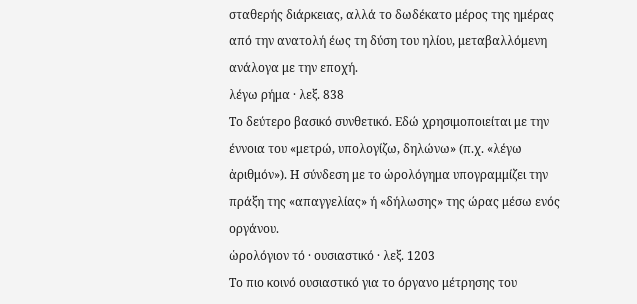σταθερής διάρκειας, αλλά το δωδέκατο μέρος της ημέρας από την ανατολή έως τη δύση του ηλίου, μεταβαλλόμενη ανάλογα με την εποχή.
λέγω ρήμα · λεξ. 838
Το δεύτερο βασικό συνθετικό. Εδώ χρησιμοποιείται με την έννοια του «μετρώ, υπολογίζω, δηλώνω» (π.χ. «λέγω ἀριθμόν»). Η σύνδεση με το ὡρολόγημα υπογραμμίζει την πράξη της «απαγγελίας» ή «δήλωσης» της ώρας μέσω ενός οργάνου.
ὡρολόγιον τό · ουσιαστικό · λεξ. 1203
Το πιο κοινό ουσιαστικό για το όργανο μέτρησης του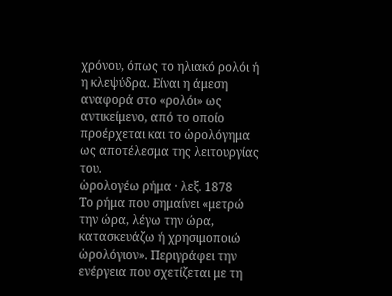χρόνου, όπως το ηλιακό ρολόι ή η κλεψύδρα. Είναι η άμεση αναφορά στο «ρολόι» ως αντικείμενο, από το οποίο προέρχεται και το ὡρολόγημα ως αποτέλεσμα της λειτουργίας του.
ὡρολογέω ρήμα · λεξ. 1878
Το ρήμα που σημαίνει «μετρώ την ώρα, λέγω την ώρα, κατασκευάζω ή χρησιμοποιώ ὡρολόγιον». Περιγράφει την ενέργεια που σχετίζεται με τη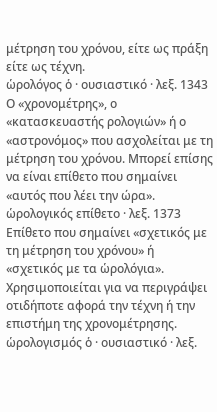μέτρηση του χρόνου, είτε ως πράξη είτε ως τέχνη.
ὡρολόγος ὁ · ουσιαστικό · λεξ. 1343
Ο «χρονομέτρης», ο «κατασκευαστής ρολογιών» ή ο «αστρονόμος» που ασχολείται με τη μέτρηση του χρόνου. Μπορεί επίσης να είναι επίθετο που σημαίνει «αυτός που λέει την ώρα».
ὡρολογικός επίθετο · λεξ. 1373
Επίθετο που σημαίνει «σχετικός με τη μέτρηση του χρόνου» ή «σχετικός με τα ὡρολόγια». Χρησιμοποιείται για να περιγράψει οτιδήποτε αφορά την τέχνη ή την επιστήμη της χρονομέτρησης.
ὡρολογισμός ὁ · ουσιαστικό · λεξ.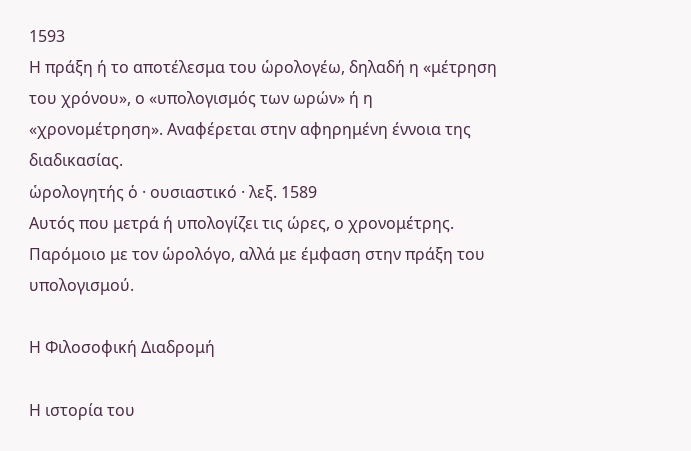1593
Η πράξη ή το αποτέλεσμα του ὡρολογέω, δηλαδή η «μέτρηση του χρόνου», ο «υπολογισμός των ωρών» ή η «χρονομέτρηση». Αναφέρεται στην αφηρημένη έννοια της διαδικασίας.
ὡρολογητής ὁ · ουσιαστικό · λεξ. 1589
Αυτός που μετρά ή υπολογίζει τις ώρες, ο χρονομέτρης. Παρόμοιο με τον ὡρολόγο, αλλά με έμφαση στην πράξη του υπολογισμού.

Η Φιλοσοφική Διαδρομή

Η ιστορία του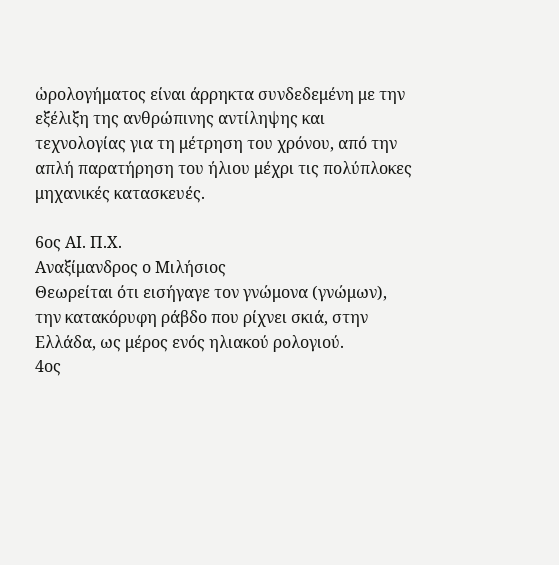ὡρολογήματος είναι άρρηκτα συνδεδεμένη με την εξέλιξη της ανθρώπινης αντίληψης και τεχνολογίας για τη μέτρηση του χρόνου, από την απλή παρατήρηση του ήλιου μέχρι τις πολύπλοκες μηχανικές κατασκευές.

6ος ΑΙ. Π.Χ.
Αναξίμανδρος ο Μιλήσιος
Θεωρείται ότι εισήγαγε τον γνώμονα (γνώμων), την κατακόρυφη ράβδο που ρίχνει σκιά, στην Ελλάδα, ως μέρος ενός ηλιακού ρολογιού.
4ος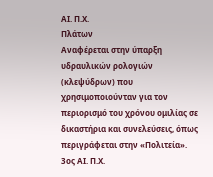ΑΙ. Π.Χ.
Πλάτων
Αναφέρεται στην ύπαρξη υδραυλικών ρολογιών (κλεψύδρων) που χρησιμοποιούνταν για τον περιορισμό του χρόνου ομιλίας σε δικαστήρια και συνελεύσεις, όπως περιγράφεται στην «Πολιτεία».
3ος ΑΙ. Π.Χ.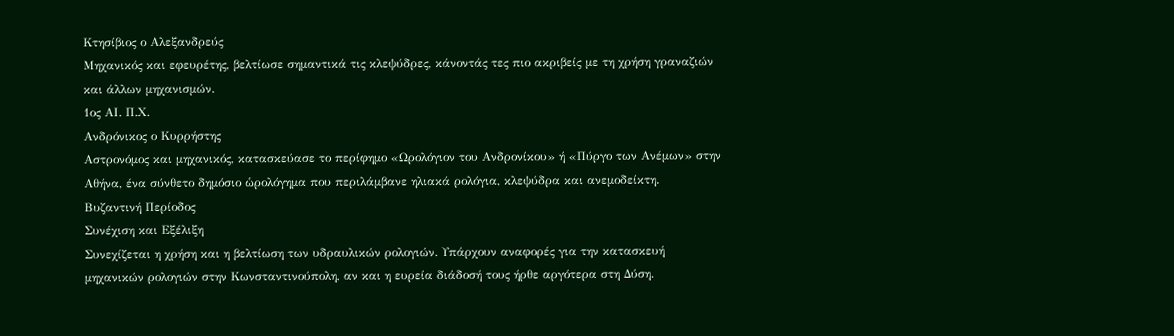Κτησίβιος ο Αλεξανδρεύς
Μηχανικός και εφευρέτης, βελτίωσε σημαντικά τις κλεψύδρες, κάνοντάς τες πιο ακριβείς με τη χρήση γραναζιών και άλλων μηχανισμών.
1ος ΑΙ. Π.Χ.
Ανδρόνικος ο Κυρρήστης
Αστρονόμος και μηχανικός, κατασκεύασε το περίφημο «Ωρολόγιον του Ανδρονίκου» ή «Πύργο των Ανέμων» στην Αθήνα, ένα σύνθετο δημόσιο ὡρολόγημα που περιλάμβανε ηλιακά ρολόγια, κλεψύδρα και ανεμοδείκτη.
Βυζαντινή Περίοδος
Συνέχιση και Εξέλιξη
Συνεχίζεται η χρήση και η βελτίωση των υδραυλικών ρολογιών. Υπάρχουν αναφορές για την κατασκευή μηχανικών ρολογιών στην Κωνσταντινούπολη, αν και η ευρεία διάδοσή τους ήρθε αργότερα στη Δύση.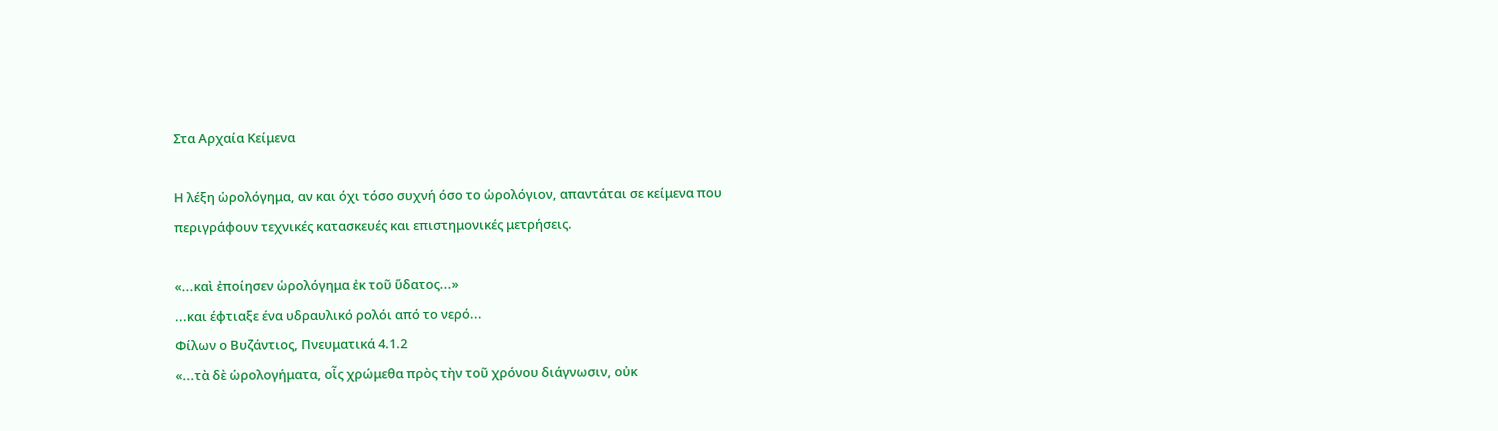Στα Αρχαία Κείμενα

Η λέξη ὡρολόγημα, αν και όχι τόσο συχνή όσο το ὡρολόγιον, απαντάται σε κείμενα που περιγράφουν τεχνικές κατασκευές και επιστημονικές μετρήσεις.

«...καὶ ἐποίησεν ὡρολόγημα ἐκ τοῦ ὕδατος...»
...και έφτιαξε ένα υδραυλικό ρολόι από το νερό...
Φίλων ο Βυζάντιος, Πνευματικά 4.1.2
«...τὰ δὲ ὡρολογήματα, οἷς χρώμεθα πρὸς τὴν τοῦ χρόνου διάγνωσιν, οὐκ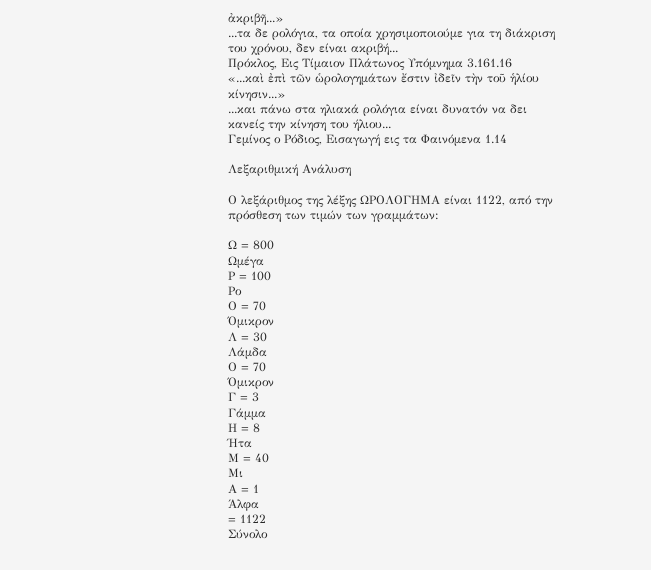ἀκριβῆ...»
...τα δε ρολόγια, τα οποία χρησιμοποιούμε για τη διάκριση του χρόνου, δεν είναι ακριβή...
Πρόκλος, Εις Τίμαιον Πλάτωνος Υπόμνημα 3.161.16
«...καὶ ἐπὶ τῶν ὡρολογημάτων ἔστιν ἰδεῖν τὴν τοῦ ἡλίου κίνησιν...»
...και πάνω στα ηλιακά ρολόγια είναι δυνατόν να δει κανείς την κίνηση του ήλιου...
Γεμίνος ο Ρόδιος, Εισαγωγή εις τα Φαινόμενα 1.14

Λεξαριθμική Ανάλυση

Ο λεξάριθμος της λέξης ΩΡΟΛΟΓΗΜΑ είναι 1122, από την πρόσθεση των τιμών των γραμμάτων:

Ω = 800
Ωμέγα
Ρ = 100
Ρο
Ο = 70
Όμικρον
Λ = 30
Λάμδα
Ο = 70
Όμικρον
Γ = 3
Γάμμα
Η = 8
Ήτα
Μ = 40
Μι
Α = 1
Άλφα
= 1122
Σύνολο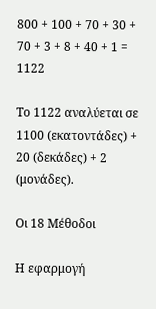800 + 100 + 70 + 30 + 70 + 3 + 8 + 40 + 1 = 1122

Το 1122 αναλύεται σε 1100 (εκατοντάδες) + 20 (δεκάδες) + 2 (μονάδες).

Οι 18 Μέθοδοι

Η εφαρμογή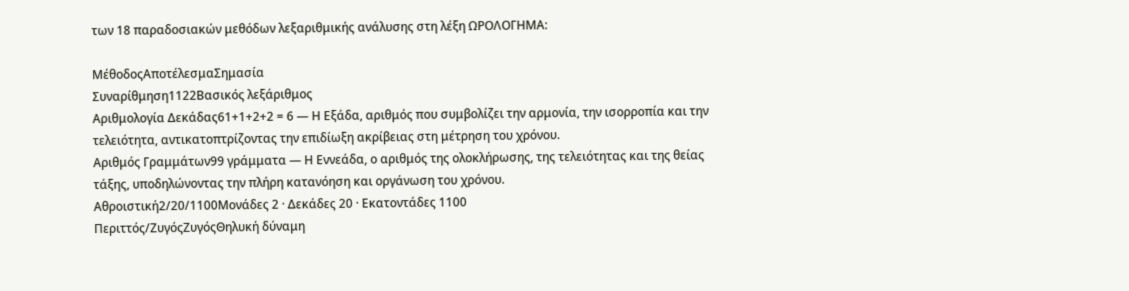των 18 παραδοσιακών μεθόδων λεξαριθμικής ανάλυσης στη λέξη ΩΡΟΛΟΓΗΜΑ:

ΜέθοδοςΑποτέλεσμαΣημασία
Συναρίθμηση1122Βασικός λεξάριθμος
Αριθμολογία Δεκάδας61+1+2+2 = 6 — Η Εξάδα, αριθμός που συμβολίζει την αρμονία, την ισορροπία και την τελειότητα, αντικατοπτρίζοντας την επιδίωξη ακρίβειας στη μέτρηση του χρόνου.
Αριθμός Γραμμάτων99 γράμματα — Η Εννεάδα, ο αριθμός της ολοκλήρωσης, της τελειότητας και της θείας τάξης, υποδηλώνοντας την πλήρη κατανόηση και οργάνωση του χρόνου.
Αθροιστική2/20/1100Μονάδες 2 · Δεκάδες 20 · Εκατοντάδες 1100
Περιττός/ΖυγόςΖυγόςΘηλυκή δύναμη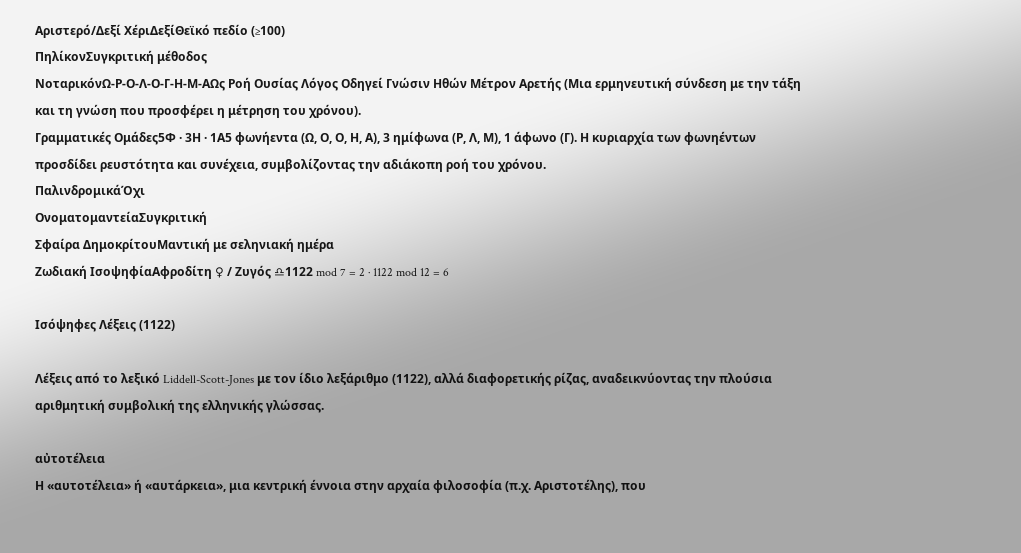Αριστερό/Δεξί ΧέριΔεξίΘεϊκό πεδίο (≥100)
ΠηλίκονΣυγκριτική μέθοδος
ΝοταρικόνΩ-Ρ-Ο-Λ-Ο-Γ-Η-Μ-ΑΩς Ροή Ουσίας Λόγος Οδηγεί Γνώσιν Ηθών Μέτρον Αρετής (Μια ερμηνευτική σύνδεση με την τάξη και τη γνώση που προσφέρει η μέτρηση του χρόνου).
Γραμματικές Ομάδες5Φ · 3Η · 1Α5 φωνήεντα (Ω, Ο, Ο, Η, Α), 3 ημίφωνα (Ρ, Λ, Μ), 1 άφωνο (Γ). Η κυριαρχία των φωνηέντων προσδίδει ρευστότητα και συνέχεια, συμβολίζοντας την αδιάκοπη ροή του χρόνου.
ΠαλινδρομικάΌχι
ΟνοματομαντείαΣυγκριτική
Σφαίρα ΔημοκρίτουΜαντική με σεληνιακή ημέρα
Ζωδιακή ΙσοψηφίαΑφροδίτη ♀ / Ζυγός ♎1122 mod 7 = 2 · 1122 mod 12 = 6

Ισόψηφες Λέξεις (1122)

Λέξεις από το λεξικό Liddell-Scott-Jones με τον ίδιο λεξάριθμο (1122), αλλά διαφορετικής ρίζας, αναδεικνύοντας την πλούσια αριθμητική συμβολική της ελληνικής γλώσσας.

αὐτοτέλεια
Η «αυτοτέλεια» ή «αυτάρκεια», μια κεντρική έννοια στην αρχαία φιλοσοφία (π.χ. Αριστοτέλης), που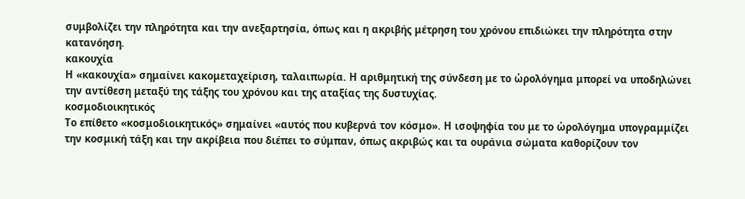συμβολίζει την πληρότητα και την ανεξαρτησία, όπως και η ακριβής μέτρηση του χρόνου επιδιώκει την πληρότητα στην κατανόηση.
κακουχία
Η «κακουχία» σημαίνει κακομεταχείριση, ταλαιπωρία. Η αριθμητική της σύνδεση με το ὡρολόγημα μπορεί να υποδηλώνει την αντίθεση μεταξύ της τάξης του χρόνου και της αταξίας της δυστυχίας.
κοσμοδιοικητικός
Το επίθετο «κοσμοδιοικητικός» σημαίνει «αυτός που κυβερνά τον κόσμο». Η ισοψηφία του με το ὡρολόγημα υπογραμμίζει την κοσμική τάξη και την ακρίβεια που διέπει το σύμπαν, όπως ακριβώς και τα ουράνια σώματα καθορίζουν τον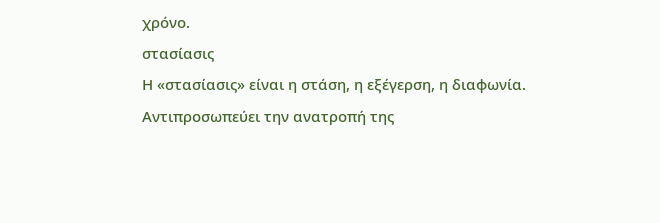χρόνο.
στασίασις
Η «στασίασις» είναι η στάση, η εξέγερση, η διαφωνία. Αντιπροσωπεύει την ανατροπή της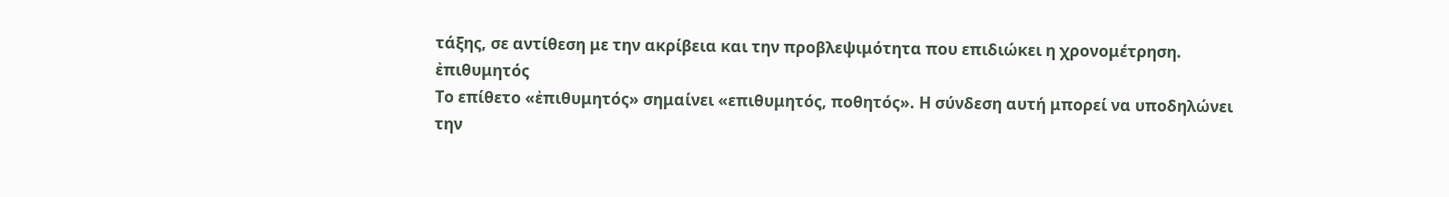τάξης, σε αντίθεση με την ακρίβεια και την προβλεψιμότητα που επιδιώκει η χρονομέτρηση.
ἐπιθυμητός
Το επίθετο «ἐπιθυμητός» σημαίνει «επιθυμητός, ποθητός». Η σύνδεση αυτή μπορεί να υποδηλώνει την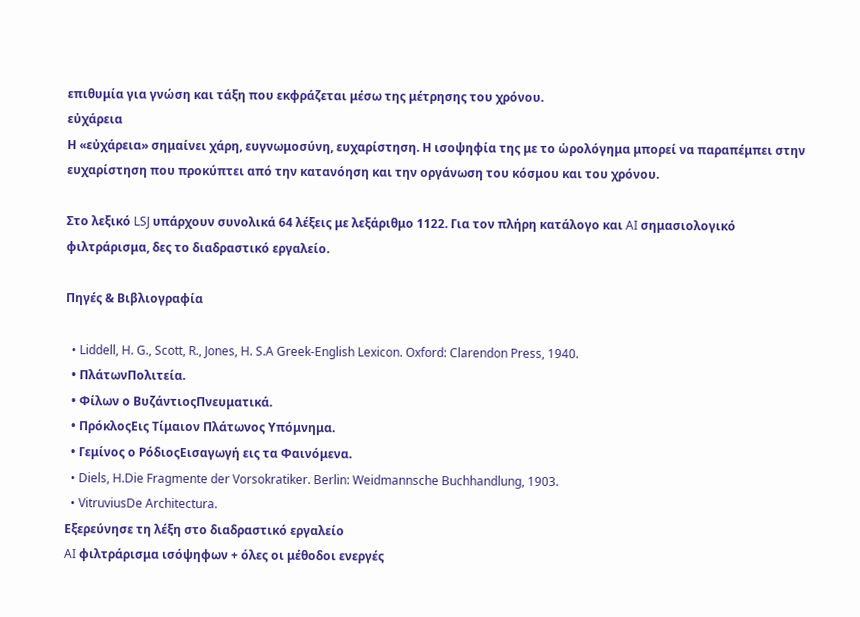επιθυμία για γνώση και τάξη που εκφράζεται μέσω της μέτρησης του χρόνου.
εὐχάρεια
Η «εὐχάρεια» σημαίνει χάρη, ευγνωμοσύνη, ευχαρίστηση. Η ισοψηφία της με το ὡρολόγημα μπορεί να παραπέμπει στην ευχαρίστηση που προκύπτει από την κατανόηση και την οργάνωση του κόσμου και του χρόνου.

Στο λεξικό LSJ υπάρχουν συνολικά 64 λέξεις με λεξάριθμο 1122. Για τον πλήρη κατάλογο και AI σημασιολογικό φιλτράρισμα, δες το διαδραστικό εργαλείο.

Πηγές & Βιβλιογραφία

  • Liddell, H. G., Scott, R., Jones, H. S.A Greek-English Lexicon. Oxford: Clarendon Press, 1940.
  • ΠλάτωνΠολιτεία.
  • Φίλων ο ΒυζάντιοςΠνευματικά.
  • ΠρόκλοςΕις Τίμαιον Πλάτωνος Υπόμνημα.
  • Γεμίνος ο ΡόδιοςΕισαγωγή εις τα Φαινόμενα.
  • Diels, H.Die Fragmente der Vorsokratiker. Berlin: Weidmannsche Buchhandlung, 1903.
  • VitruviusDe Architectura.
Εξερεύνησε τη λέξη στο διαδραστικό εργαλείο
AI φιλτράρισμα ισόψηφων + όλες οι μέθοδοι ενεργές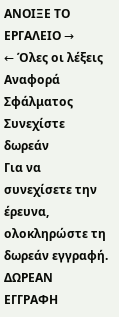ΑΝΟΙΞΕ ΤΟ ΕΡΓΑΛΕΙΟ →
← Όλες οι λέξεις
Αναφορά Σφάλματος
Συνεχίστε δωρεάν
Για να συνεχίσετε την έρευνα, ολοκληρώστε τη δωρεάν εγγραφή.
ΔΩΡΕΑΝ ΕΓΓΡΑΦΗ